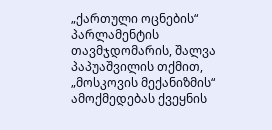„ქართული ოცნების“ პარლამენტის თავმჯდომარის, შალვა პაპუაშვილის თქმით, „მოსკოვის მექანიზმის“ ამოქმედებას ქვეყნის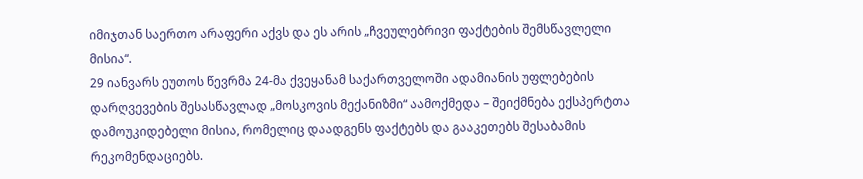იმიჯთან საერთო არაფერი აქვს და ეს არის „ჩვეულებრივი ფაქტების შემსწავლელი მისია“.
29 იანვარს ეუთოს წევრმა 24-მა ქვეყანამ საქართველოში ადამიანის უფლებების დარღვევების შესასწავლად „მოსკოვის მექანიზმი“ აამოქმედა – შეიქმნება ექსპერტთა დამოუკიდებელი მისია, რომელიც დაადგენს ფაქტებს და გააკეთებს შესაბამის რეკომენდაციებს.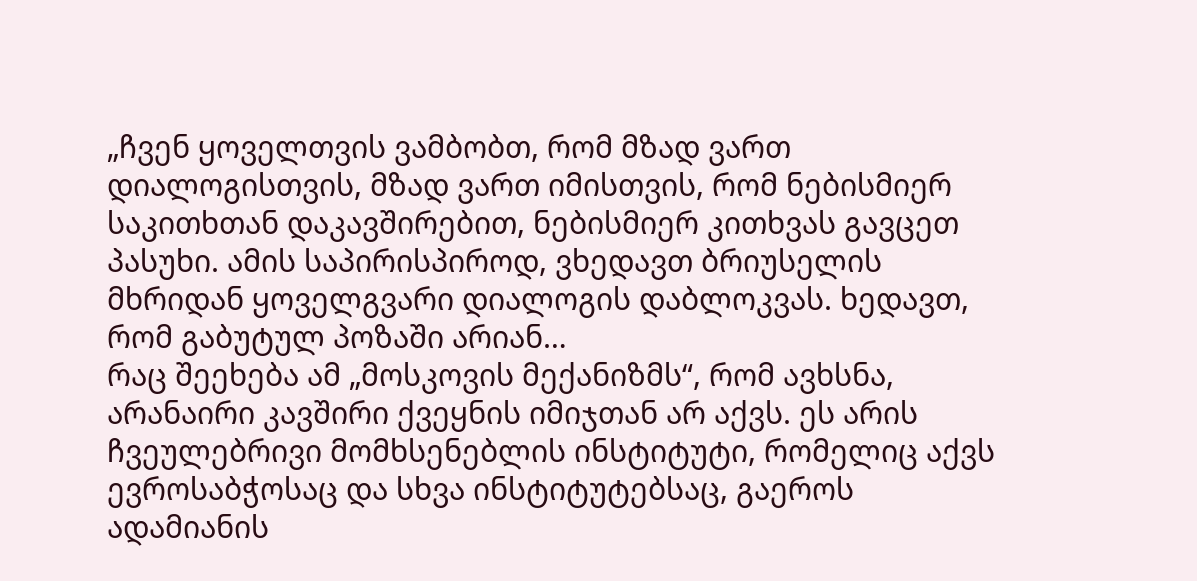„ჩვენ ყოველთვის ვამბობთ, რომ მზად ვართ დიალოგისთვის, მზად ვართ იმისთვის, რომ ნებისმიერ საკითხთან დაკავშირებით, ნებისმიერ კითხვას გავცეთ პასუხი. ამის საპირისპიროდ, ვხედავთ ბრიუსელის მხრიდან ყოველგვარი დიალოგის დაბლოკვას. ხედავთ, რომ გაბუტულ პოზაში არიან…
რაც შეეხება ამ „მოსკოვის მექანიზმს“, რომ ავხსნა, არანაირი კავშირი ქვეყნის იმიჯთან არ აქვს. ეს არის ჩვეულებრივი მომხსენებლის ინსტიტუტი, რომელიც აქვს ევროსაბჭოსაც და სხვა ინსტიტუტებსაც, გაეროს ადამიანის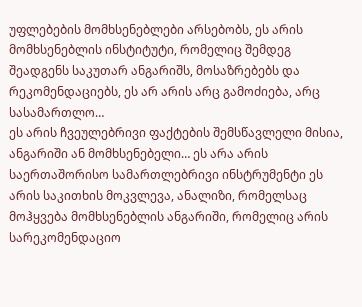უფლებების მომხსენებლები არსებობს, ეს არის მომხსენებლის ინსტიტუტი, რომელიც შემდეგ შეადგენს საკუთარ ანგარიშს, მოსაზრებებს და რეკომენდაციებს, ეს არ არის არც გამოძიება, არც სასამართლო…
ეს არის ჩვეულებრივი ფაქტების შემსწავლელი მისია, ანგარიში ან მომხსენებელი… ეს არა არის საერთაშორისო სამართლებრივი ინსტრუმენტი ეს არის საკითხის მოკვლევა, ანალიზი, რომელსაც მოჰყვება მომხსენებლის ანგარიში, რომელიც არის სარეკომენდაციო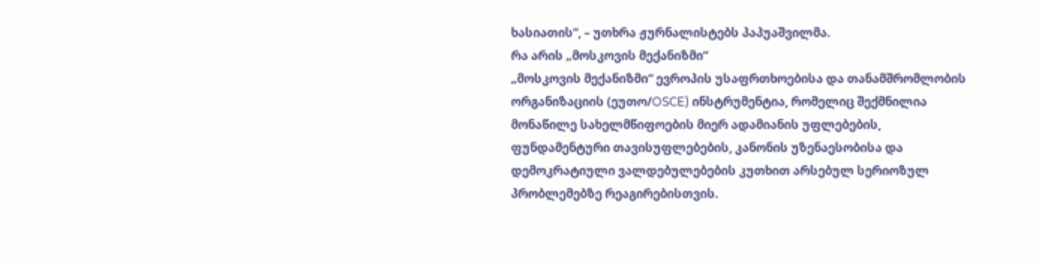ხასიათის“, – უთხრა ჟურნალისტებს პაპუაშვილმა.
რა არის „მოსკოვის მექანიზმი“
„მოსკოვის მექანიზმი“ ევროპის უსაფრთხოებისა და თანამშრომლობის ორგანიზაციის (ეუთო/OSCE) ინსტრუმენტია, რომელიც შექმნილია მონაწილე სახელმწიფოების მიერ ადამიანის უფლებების, ფუნდამენტური თავისუფლებების, კანონის უზენაესობისა და დემოკრატიული ვალდებულებების კუთხით არსებულ სერიოზულ პრობლემებზე რეაგირებისთვის.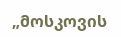„მოსკოვის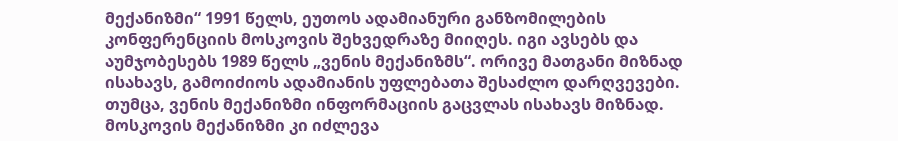მექანიზმი“ 1991 წელს, ეუთოს ადამიანური განზომილების კონფერენციის მოსკოვის შეხვედრაზე მიიღეს. იგი ავსებს და აუმჯობესებს 1989 წელს „ვენის მექანიზმს“. ორივე მათგანი მიზნად ისახავს, გამოიძიოს ადამიანის უფლებათა შესაძლო დარღვევები. თუმცა, ვენის მექანიზმი ინფორმაციის გაცვლას ისახავს მიზნად. მოსკოვის მექანიზმი კი იძლევა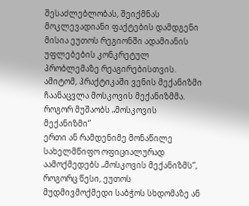შესაძლებლობას, შეიქმნას მოკლევადიანი ფაქტების დამდგენი მისია ეუთოს რეგიონში ადამიანის უფლებების კონკრეტულ პრობლემაზე რეაგირებისთვის. ამიტომ, პრაქტიკაში ვენის მექანიზმი ჩაანაცვლა მოსკოვის მექანიზმმა.
როგორ მუშაობს „მოსკოვის მექანიზმი“
ერთი ან რამდენიმე მონაწილე სახელმწიფო ოფიციალურად აამოქმედებს „მოსკოვის მექანიზმს“, როგორც წესი, ეუთოს მუდმივმოქმედი საბჭოს სხდომაზე ან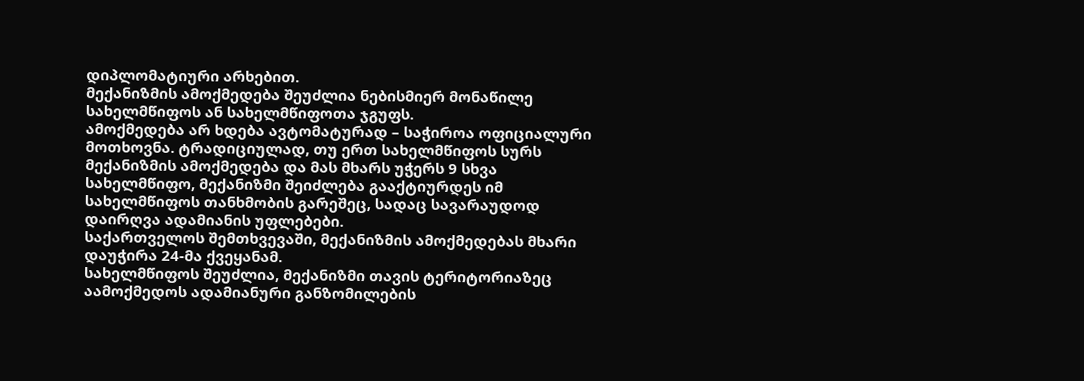დიპლომატიური არხებით.
მექანიზმის ამოქმედება შეუძლია ნებისმიერ მონაწილე სახელმწიფოს ან სახელმწიფოთა ჯგუფს.
ამოქმედება არ ხდება ავტომატურად – საჭიროა ოფიციალური მოთხოვნა. ტრადიციულად, თუ ერთ სახელმწიფოს სურს მექანიზმის ამოქმედება და მას მხარს უჭერს 9 სხვა სახელმწიფო, მექანიზმი შეიძლება გააქტიურდეს იმ სახელმწიფოს თანხმობის გარეშეც, სადაც სავარაუდოდ დაირღვა ადამიანის უფლებები.
საქართველოს შემთხვევაში, მექანიზმის ამოქმედებას მხარი დაუჭირა 24-მა ქვეყანამ.
სახელმწიფოს შეუძლია, მექანიზმი თავის ტერიტორიაზეც აამოქმედოს ადამიანური განზომილების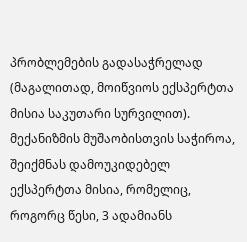პრობლემების გადასაჭრელად (მაგალითად, მოიწვიოს ექსპერტთა მისია საკუთარი სურვილით).
მექანიზმის მუშაობისთვის საჭიროა, შეიქმნას დამოუკიდებელ ექსპერტთა მისია, რომელიც, როგორც წესი, 3 ადამიანს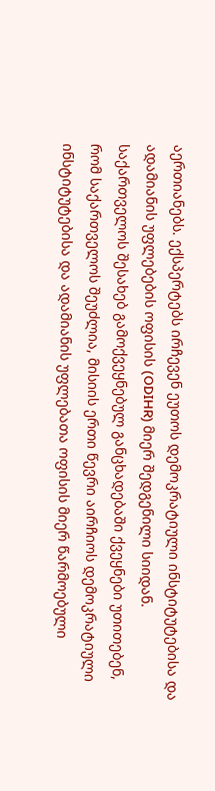აერთიანებს. ექსპერტებს ირჩევენ ეუთოს დემოკრატიული ინსტიტუტებისა და ადამიანის უფლებების ოფისის (ODIHR) მიერ შედგენილი სიიდან.
საქართველოს შესახებ გამოქვეყნებულ განცხადებაში ქვეყნები უთითებენ, რომ საქართველოს შეუძლია, მისიის ერთი წევრი აირჩიოს დემოკრატიული ინსტიტუტებისა და ადამიანის უფლებათა ოფისის მიერ წარმოებული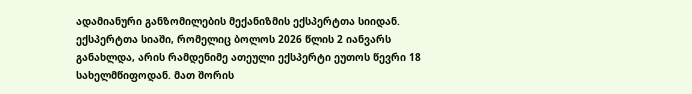ადამიანური განზომილების მექანიზმის ექსპერტთა სიიდან.
ექსპერტთა სიაში, რომელიც ბოლოს 2026 წლის 2 იანვარს განახლდა, არის რამდენიმე ათეული ექსპერტი ეუთოს წევრი 18 სახელმწიფოდან. მათ შორის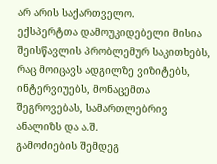არ არის საქართველო.
ექსპერტთა დამოუკიდებელი მისია შეისწავლის პრობლემურ საკითხებს, რაც მოიცავს ადგილზე ვიზიტებს, ინტერვიუებს, მონაცემთა შეგროვებას, სამართლებრივ ანალიზს და ა.შ.
გამოძიების შემდეგ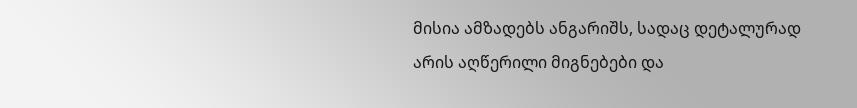მისია ამზადებს ანგარიშს, სადაც დეტალურად არის აღწერილი მიგნებები და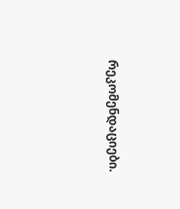რეკომენდაციები.